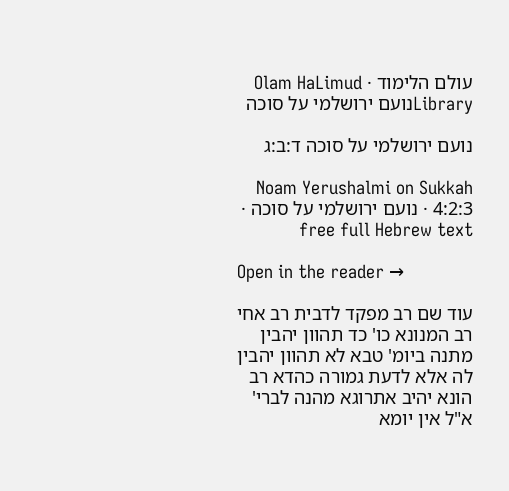עולם הלימוד · Olam HaLimud
Libraryנועם ירושלמי על סוכה

נועם ירושלמי על סוכה ד:ב:ג

Noam Yerushalmi on Sukkah 4:2:3 · נועם ירושלמי על סוכה · free full Hebrew text

Open in the reader →

עוד שם רב מפקד לדבית רב אחי רב המנונא כו' כד תהוון יהבין מתנה ביומ' טבא לא תהוון יהבין לה אלא לדעת גמורה כהדא רב הונא יהיב אתרוגא מהנה לברי' א"ל אין יומא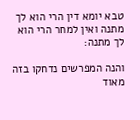טבא יומא דין הרי הוא לך מתנה ואין למחר הרי הוא לך מתנה:

והנה המפרשים נדחקו בזה מאוד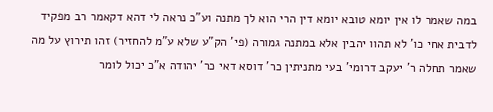במה שאמר לו אין יומא טובא יומא דין הרי הוא לך מתנה וע"כ נראה לי דהא דקאמר רב מפקיד לדבית אחי כו' לא תהוו יהבין אלא במתנה גמורה (פי' הק"ע שלא ע"מ להחזיר) זהו תירוץ על מה שאמר תחלה ר' יעקב דרומי' בעי מתניתין כר' דוסא דאי כר' יהודה א"כ יכול לומר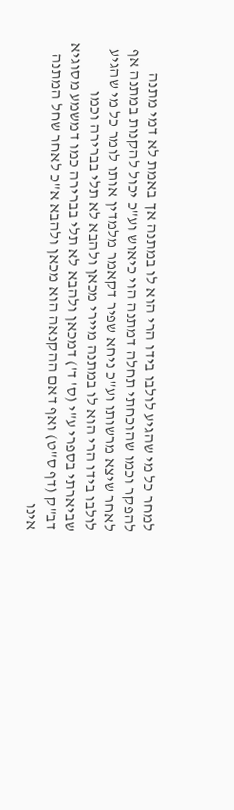למחר כל מי שהגיע לולבו בידו הרי הוא לו במתנה אך באמת לא דמי מתנה להפקר וכמו שהוכחתי תחלה דמתנה הוי כיאוש וע"כ יכול להקנות במתנה אף לאחר שיצא מרשותו וע"כ ניחא שפיר דקאמר מלמדין אותו לומר כל מי שהגיע לולבו בידו הרי הוא לו במתנה מיירי מכאן ולהבא לא תלי בברירה וכמו שביארתי בספרי ע"י (ס' ד') דמכאן ולהבא לא תלי בברירה כמו דמשמע מסוגיא דב"ק (דף ס"ט) ואף דאם ההקנאה הוא מכאן ולהבא א"כ לאחר שחל המתנה אינו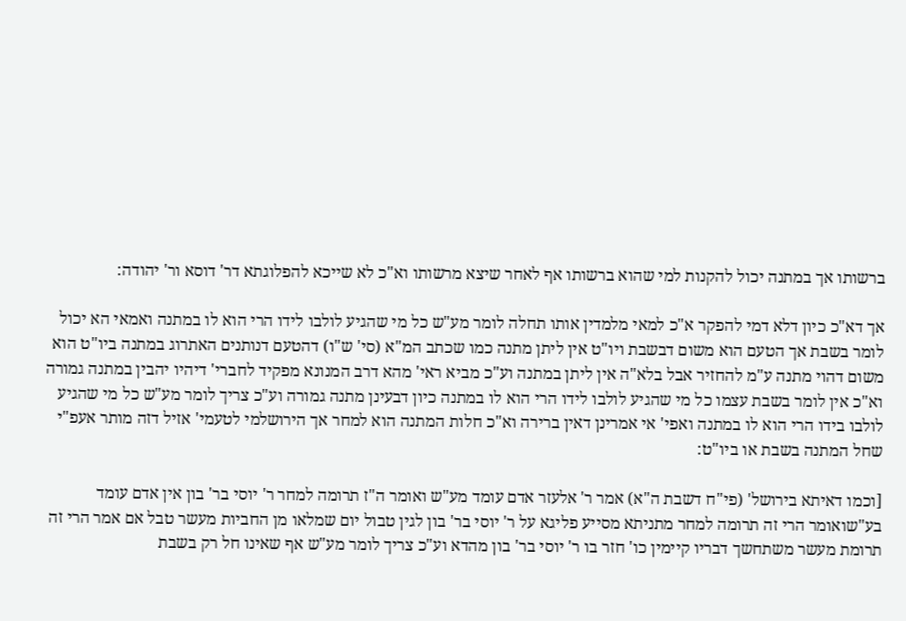ברשותו אך במתנה יכול להקנות למי שהוא ברשותו אף לאחר שיצא מרשותו וא"כ לא שייכא להפלוגתא דר' דוסא ור' יהודה:

אך דא"כ כיון דלא דמי להפקר א"כ למאי מלמדין אותו תחלה לומר מע"ש כל מי שהגיע לולבו לידו הרי הוא לו במתנה ואמאי הא יכול לומר בשבת אך הטעם הוא משום דבשבת ויו"ט אין ליתן מתנה כמו שכתב המ"א (סי' ש"ו) דהטעם דנותנים האתרוג במתנה ביו"ט הוא משום דהוי מתנה ע"מ להחזיר אבל בלא"ה אין ליתן במתנה וע"כ מביא ראי' מהא דרב המנונא מפקיד לחברי' דיהיו יהבין במתנה גמורה וא"כ אין לומר בשבת עצמו כל מי שהגיע לולבו לידו הרי הוא לו במתנה כיון דבעינן מתנה גמורה וע"כ צריך לומר מע"ש כל מי שהגיע לולבו בידו הרי הוא לו במתנה ואפי' אי אמרינן דאין ברירה וא"כ חלות המתנה הוא למחר אך הירושלמי לטעמי' אזיל דזה מותר אעפ"י שחל המתנה בשבת או ביו"ט:

[וכמו דאיתא בירושל' (פי"ח דשבת ה"א) אמר ר' אלעזר אדם עומד מע"ש ואומר ה"ז תרומה למחר ר' יוסי בר' בון אין אדם עומד בע"שואומר הרי זה תרומה למחר מתניתא מסייע פליגא על ר' יוסי בר' בון לגין טבול יום שמלאו מן החביות מעשר טבל אם אמר הרי זה תרומת מעשר משתחשך דבריו קיימין כו' חזר בו ר' יוסי בר' בון מהדא וע"כ צריך לומר מע"ש אף שאינו חל רק בשבת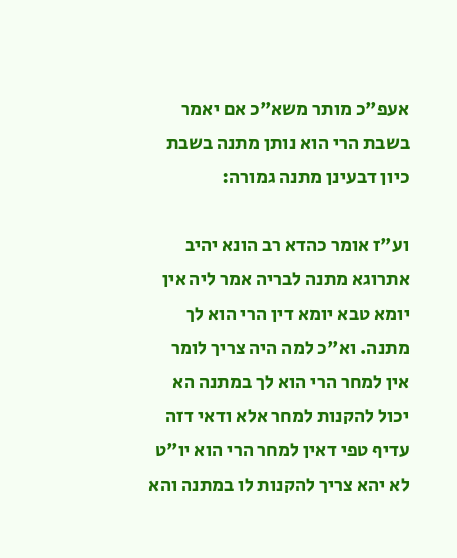אעפ"כ מותר משא"כ אם יאמר בשבת הרי הוא נותן מתנה בשבת כיון דבעינן מתנה גמורה:

וע"ז אומר כהדא רב הונא יהיב אתרוגא מתנה לבריה אמר ליה אין יומא טבא יומא דין הרי הוא לך מתנה. וא"כ למה היה צריך לומר אין למחר הרי הוא לך במתנה הא יכול להקנות למחר אלא ודאי דזה עדיף טפי דאין למחר הרי הוא יו"ט לא יהא צריך להקנות לו במתנה והא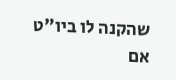שהקנה לו ביו"ט אם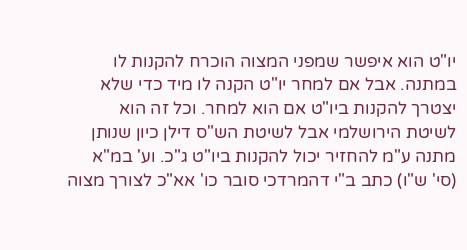יו"ט הוא איפשר שמפני המצוה הוכרח להקנות לו במתנה. אבל אם למחר יו"ט הקנה לו מיד כדי שלא יצטרך להקנות ביו"ט אם הוא למחר. וכל זה הוא לשיטת הירושלמי אבל לשיטת הש"ס דילן כיון שנותן מתנה ע"מ להחזיר יכול להקנות ביו"ט ג"כ. וע' במ"א (סי' ש"ו) כתב ב"י דהמרדכי סובר כו' אא"כ לצורך מצוה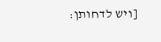[ויש לדחותן: